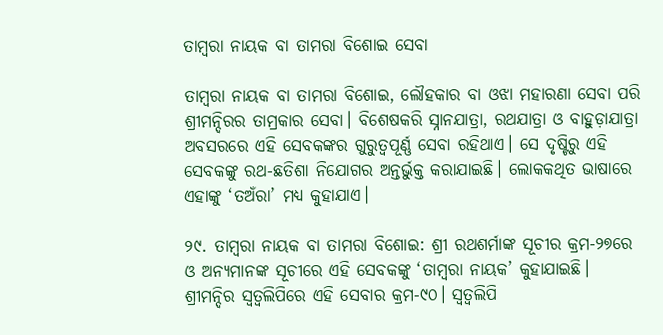ତାମ୍ବରା ନାୟକ ବା ତାମରା ବିଶୋଇ ସେବା

ତାମ୍ବରା ନାୟକ ବା ତାମରା ବିଶୋଇ, ଲୌହକାର ବା ଓଝା ମହାରଣା ସେବା ପରି ଶ୍ରୀମନ୍ଦିରର ତାମ୍ରକାର ସେବା। ବିଶେଷକରି ସ୍ନାନଯାତ୍ରା, ରଥଯାତ୍ରା ଓ ବାହୁଡ଼ାଯାତ୍ରା ଅବସରରେ ଏହି ସେବକଙ୍କର ଗୁରୁତ୍ଵପୂର୍ଣ୍ଣ ସେବା ରହିଥାଏ। ସେ ଦୃଷ୍ଟିରୁ ଏହି ସେବକଙ୍କୁ ରଥ-ଛତିଶା ନିଯୋଗର ଅନ୍ତର୍ଭୁକ୍ତ କରାଯାଇଛି। ଲୋକକଥିତ ଭାଷାରେ ଏହାଙ୍କୁ ‘ତଅଁରା’ ମଧ୍ୟ କୁହାଯାଏ।

୨୯. ତାମ୍ବରା ନାୟକ ବା ତାମରା ବିଶୋଇ: ଶ୍ରୀ ରଥଶର୍ମାଙ୍କ ସୂଚୀର କ୍ରମ-୨୭ରେ ଓ ଅନ୍ୟମାନଙ୍କ ସୂଚୀରେ ଏହି ସେବକଙ୍କୁ ‘ତାମ୍ବରା ନାୟକ’ କୁହାଯାଇଛି। ଶ୍ରୀମନ୍ଦିର ସ୍ୱତ୍ଵଲିପିରେ ଏହି ସେବାର କ୍ରମ-୯୦। ସ୍ୱତ୍ଵଲିପି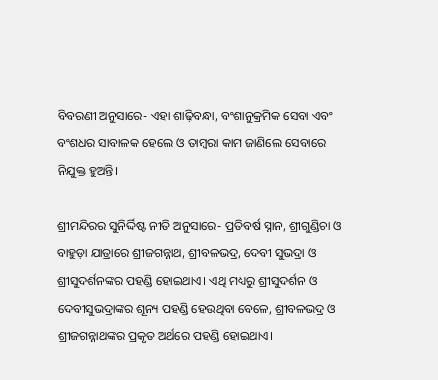ବିବରଣୀ ଅନୁସାରେ- ଏହା ଶାଢ଼ିବନ୍ଧା, ବଂଶାନୁକ୍ରମିକ ସେବା ଏବଂ ବଂଶଧର ସାବାଳକ ହେଲେ ଓ ତାମ୍ବରା କାମ ଜାଣିଲେ ସେବାରେ ନିଯୁକ୍ତ ହୁଅନ୍ତି।

ଶ୍ରୀମନ୍ଦିରର ସୁନିର୍ଦ୍ଦିଷ୍ଟ ନୀତି ଅନୁସାରେ- ପ୍ରତିବର୍ଷ ସ୍ନାନ, ଶ୍ରୀଗୁଣ୍ଡିଚା ଓ ବାହୁଡ଼ା ଯାତ୍ରାରେ ଶ୍ରୀଜଗନ୍ନାଥ, ଶ୍ରୀବଳଭଦ୍ର, ଦେବୀ ସୁଭଦ୍ରା ଓ ଶ୍ରୀସୁଦର୍ଶନଙ୍କର ପହଣ୍ଡି ହୋଇଥାଏ। ଏଥି ମଧ୍ୟରୁ ଶ୍ରୀସୁଦର୍ଶନ ଓ ଦେବୀସୁଭଦ୍ରାଙ୍କର ଶୂନ୍ୟ ପହଣ୍ଡି ହେଉଥିବା ବେଳେ, ଶ୍ରୀବଳଭଦ୍ର ଓ ଶ୍ରୀଜଗନ୍ନାଥଙ୍କର ପ୍ରକୃତ ଅର୍ଥରେ ପହଣ୍ଡି ହୋଇଥାଏ।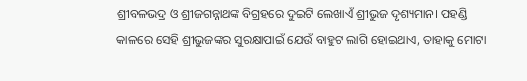ଶ୍ରୀବଳଭଦ୍ର ଓ ଶ୍ରୀଜଗନ୍ନାଥଙ୍କ ବିଗ୍ରହରେ ଦୁଇଟି ଲେଖାଏଁ ଶ୍ରୀଭୁଜ ଦୃଶ୍ୟମାନ। ପହଣ୍ଡି କାଳରେ ସେହି ଶ୍ରୀଭୁଜଙ୍କର ସୁରକ୍ଷାପାଇଁ ଯେଉଁ ବାହୁଟ ଲାଗି ହୋଇଥାଏ, ତାହାକୁ ମୋଟା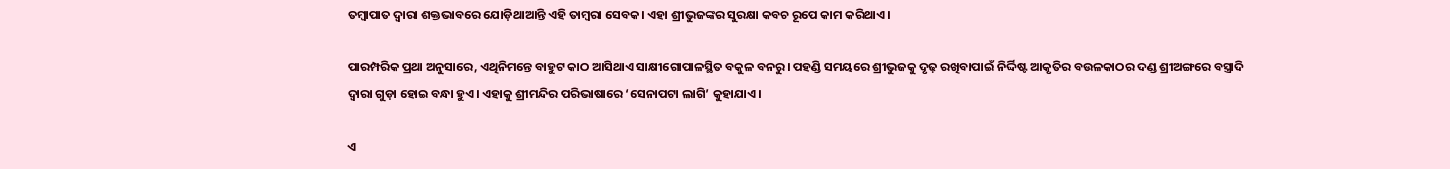ତମ୍ବାପାତ ଦ୍ଵାରା ଶକ୍ତଭାବରେ ଯୋଡ଼ିଥାଆନ୍ତି ଏହି ତାମ୍ବରା ସେବକ। ଏହା ଶ୍ରୀଭୁଜଙ୍କର ସୁରକ୍ଷା କବଚ ରୂପେ କାମ କରିଥାଏ।

ପାରମ୍ପରିକ ପ୍ରଥା ଅନୁସାରେ, ଏଥିନିମନ୍ତେ ବାହୁଟ କାଠ ଆସିଥାଏ ସାକ୍ଷୀଗୋପାଳସ୍ଥିତ ବକୁଳ ବନରୁ। ପହଣ୍ଡି ସମୟରେ ଶ୍ରୀଭୁଜକୁ ଦୃଢ଼ ରଖିବାପାଇଁ ନିର୍ଦ୍ଦିଷ୍ଟ ଆକୃତିର ବଉଳକାଠର ଦଣ୍ଡ ଶ୍ରୀଅଙ୍ଗରେ ବସ୍ତ୍ରାଦି ଦ୍ଵାରା ଗୁଡ଼ା ହୋଇ ବନ୍ଧା ହୁଏ। ଏହାକୁ ଶ୍ରୀମନ୍ଦିର ପରିଭାଷାରେ ‘ସେନାପଟା ଲାଗି’ କୁହାଯାଏ।

ଏ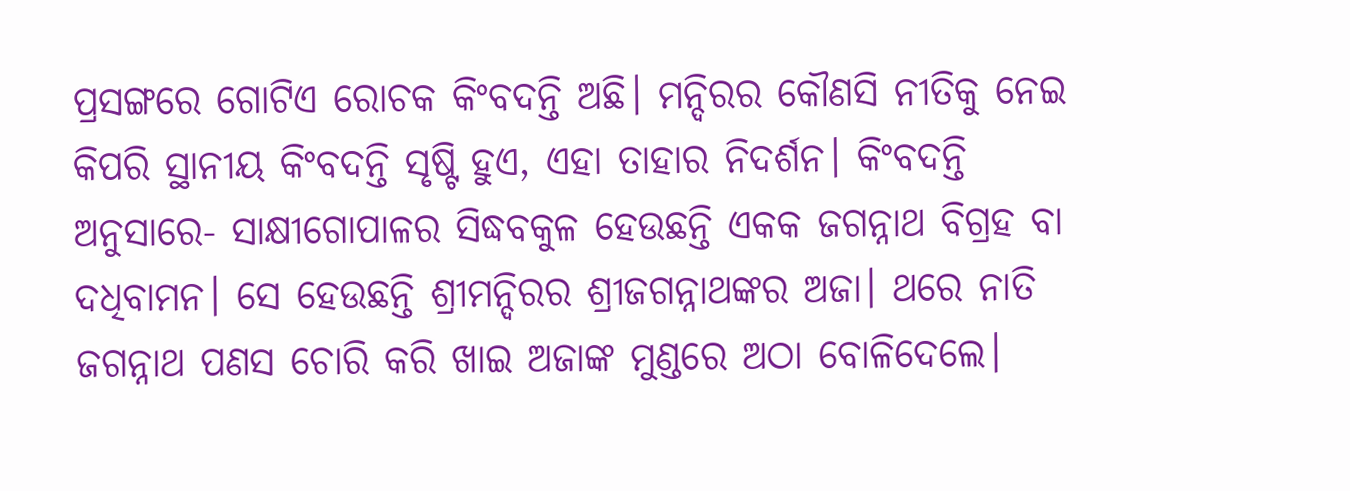ପ୍ରସଙ୍ଗରେ ଗୋଟିଏ ରୋଚକ କିଂବଦନ୍ତି ଅଛି। ମନ୍ଦିରର କୌଣସି ନୀତିକୁ ନେଇ କିପରି ସ୍ଥାନୀୟ କିଂବଦନ୍ତି ସୃଷ୍ଟି ହୁଏ, ଏହା ତାହାର ନିଦର୍ଶନ। କିଂବଦନ୍ତି ଅନୁସାରେ- ସାକ୍ଷୀଗୋପାଳର ସିଦ୍ଧବକୁଳ ହେଉଛନ୍ତି ଏକକ ଜଗନ୍ନାଥ ବିଗ୍ରହ ବା ଦଧିବାମନ। ସେ ହେଉଛନ୍ତି ଶ୍ରୀମନ୍ଦିରର ଶ୍ରୀଜଗନ୍ନାଥଙ୍କର ଅଜା। ଥରେ ନାତି ଜଗନ୍ନାଥ ପଣସ ଚୋରି କରି ଖାଇ ଅଜାଙ୍କ ମୁଣ୍ଡରେ ଅଠା ବୋଳିଦେଲେ।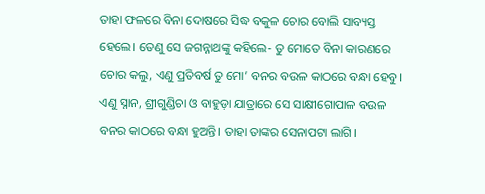ତାହା ଫଳରେ ବିନା ଦୋଷରେ ସିଦ୍ଧ ବକୁଳ ଚୋର ବୋଲି ସାବ୍ୟସ୍ତ ହେଲେ। ତେଣୁ ସେ ଜଗନ୍ନାଥଙ୍କୁ କହିଲେ- ତୁ ମୋତେ ବିନା କାରଣରେ ଚୋର କଲୁ, ଏଣୁ ପ୍ରତିବର୍ଷ ତୁ ମୋ’ ବନର ବଉଳ କାଠରେ ବନ୍ଧା ହେବୁ। ଏଣୁ ସ୍ନାନ, ଶ୍ରୀଗୁଣ୍ଡିଚା ଓ ବାହୁଡ଼ା ଯାତ୍ରାରେ ସେ ସାକ୍ଷୀଗୋପାଳ ବଉଳ ବନର କାଠରେ ବନ୍ଧା ହୁଅନ୍ତି। ତାହା ତାଙ୍କର ସେନାପଟା ଲାଗି।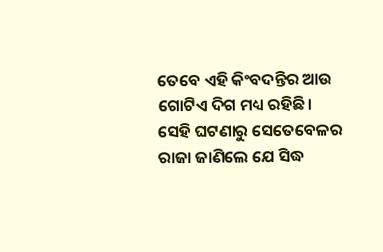ତେବେ ଏହି କିଂବଦନ୍ତିର ଆଉ ଗୋଟିଏ ଦିଗ ମଧ୍ୟ ରହିଛି। ସେହି ଘଟଣାରୁ ସେତେବେଳର ରାଜା ଜାଣିଲେ ଯେ ସିଦ୍ଧ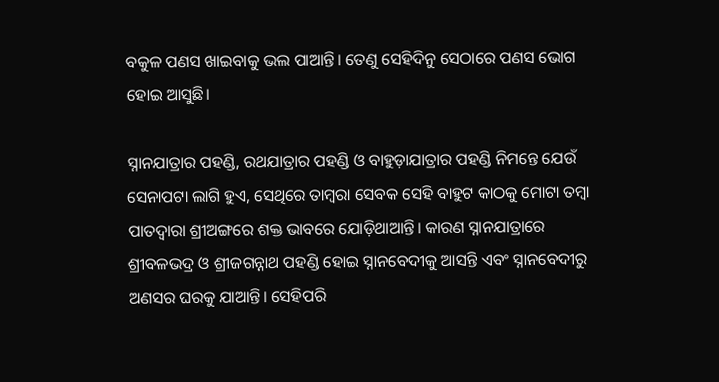ବକୁଳ ପଣସ ଖାଇବାକୁ ଭଲ ପାଆନ୍ତି। ତେଣୁ ସେହିଦିନୁ ସେଠାରେ ପଣସ ଭୋଗ ହୋଇ ଆସୁଛି।

ସ୍ନାନଯାତ୍ରାର ପହଣ୍ଡି, ରଥଯାତ୍ରାର ପହଣ୍ଡି ଓ ବାହୁଡ଼ାଯାତ୍ରାର ପହଣ୍ଡି ନିମନ୍ତେ ଯେଉଁ ସେନାପଟା ଲାଗି ହୁଏ, ସେଥିରେ ତାମ୍ବରା ସେବକ ସେହି ବାହୁଟ କାଠକୁ ମୋଟା ତମ୍ବା ପାତଦ୍ଵାରା ଶ୍ରୀଅଙ୍ଗରେ ଶକ୍ତ ଭାବରେ ଯୋଡ଼ିଥାଆନ୍ତି। କାରଣ ସ୍ନାନଯାତ୍ରାରେ ଶ୍ରୀବଳଭଦ୍ର ଓ ଶ୍ରୀଜଗନ୍ନାଥ ପହଣ୍ଡି ହୋଇ ସ୍ନାନବେଦୀକୁ ଆସନ୍ତି ଏବଂ ସ୍ନାନବେଦୀରୁ ଅଣସର ଘରକୁ ଯାଆନ୍ତି। ସେହିପରି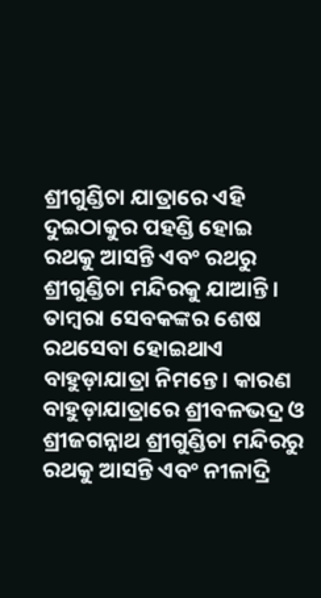ଶ୍ରୀଗୁଣ୍ଡିଚା ଯାତ୍ରାରେ ଏହି ଦୁଇଠାକୁର ପହଣ୍ଡି ହୋଇ ରଥକୁ ଆସନ୍ତି ଏବଂ ରଥରୁ ଶ୍ରୀଗୁଣ୍ଡିଚା ମନ୍ଦିରକୁ ଯାଆନ୍ତି। ତାମ୍ବରା ସେବକଙ୍କର ଶେଷ ରଥସେବା ହୋଇଥାଏ ବାହୁଡ଼ାଯାତ୍ରା ନିମନ୍ତେ। କାରଣ ବାହୁଡ଼ାଯାତ୍ରାରେ ଶ୍ରୀବଳଭଦ୍ର ଓ ଶ୍ରୀଜଗନ୍ନାଥ ଶ୍ରୀଗୁଣ୍ଡିଚା ମନ୍ଦିରରୁ ରଥକୁ ଆସନ୍ତି ଏବଂ ନୀଳାଦ୍ରି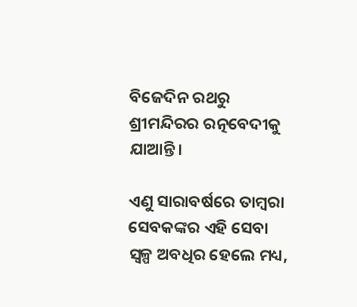ବିଜେଦିନ ରଥରୁ ଶ୍ରୀମନ୍ଦିରର ରତ୍ନବେଦୀକୁ ଯାଆନ୍ତି।

ଏଣୁ ସାରାବର୍ଷରେ ତାମ୍ବରା ସେବକଙ୍କର ଏହି ସେବା ସ୍ୱଳ୍ପ ଅବଧିର ହେଲେ ମଧ୍ୟ,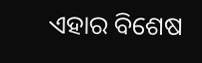ଏହାର ବିଶେଷ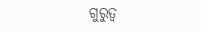ଗୁରୁତ୍ଵ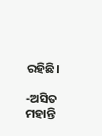ରହିଛି।

-ଅସିତ ମହାନ୍ତି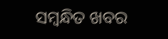ସମ୍ବନ୍ଧିତ ଖବର